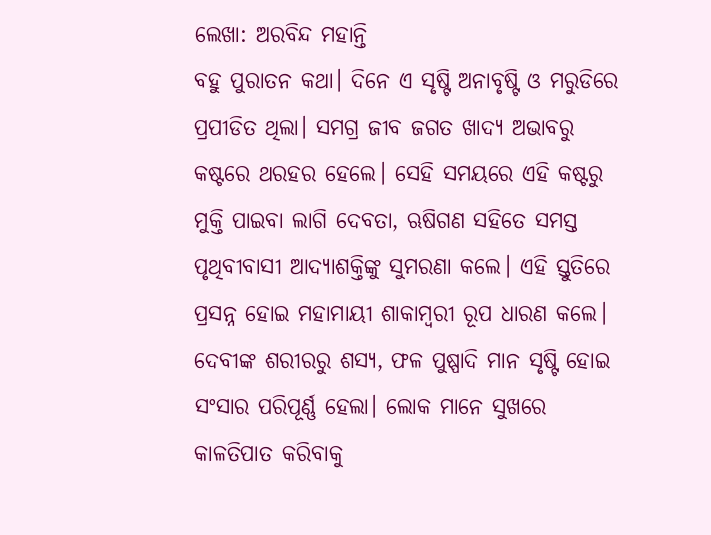ଲେଖା: ଅରବିନ୍ଦ ମହାନ୍ତି
ବହୁ ପୁରାତନ କଥା। ଦିନେ ଏ ସୃଷ୍ଟି ଅନାବୃଷ୍ଟି ଓ ମରୁଡିରେ ପ୍ରପୀଡିତ ଥିଲା। ସମଗ୍ର ଜୀବ ଜଗତ ଖାଦ୍ୟ ଅଭାବରୁ କଷ୍ଟରେ ଥରହର ହେଲେ। ସେହି ସମୟରେ ଏହି କଷ୍ଟରୁ ମୁକ୍ତି ପାଇବା ଲାଗି ଦେବତା, ଋଷିଗଣ ସହିତେ ସମସ୍ତ ପୃଥିବୀବାସୀ ଆଦ୍ୟାଶକ୍ତିଙ୍କୁ ସୁମରଣା କଲେ। ଏହି ସ୍ତୁତିରେ ପ୍ରସନ୍ନ ହୋଇ ମହାମାୟୀ ଶାକାମ୍ବରୀ ରୂପ ଧାରଣ କଲେ। ଦେବୀଙ୍କ ଶରୀରରୁ ଶସ୍ୟ, ଫଳ ପୁଷ୍ପାଦି ମାନ ସୃଷ୍ଟି ହୋଇ ସଂସାର ପରିପୂର୍ଣ୍ଣ ହେଲା। ଲୋକ ମାନେ ସୁଖରେ କାଳତିପାତ କରିବାକୁ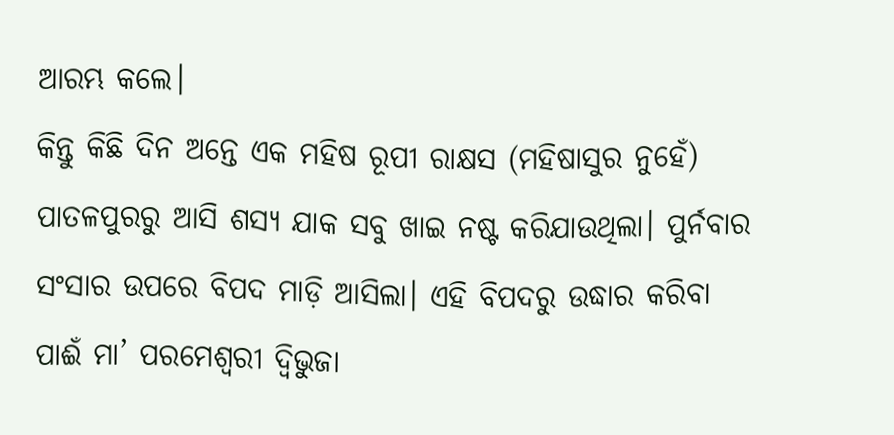ଆରମ୍ଭ କଲେ।
କିନ୍ତୁ କିଛି ଦିନ ଅନ୍ତେ ଏକ ମହିଷ ରୂପୀ ରାକ୍ଷସ (ମହିଷାସୁର ନୁହେଁ) ପାତଳପୁରରୁ ଆସି ଶସ୍ୟ ଯାକ ସବୁ ଖାଇ ନଷ୍ଟ କରିଯାଉଥିଲା। ପୁର୍ନବାର ସଂସାର ଉପରେ ବିପଦ ମାଡ଼ି ଆସିଲା। ଏହି ବିପଦରୁ ଉଦ୍ଧାର କରିବା ପାଈଁ ମା’ ପରମେଶ୍ୱରୀ ଦ୍ଵିଭୁଜା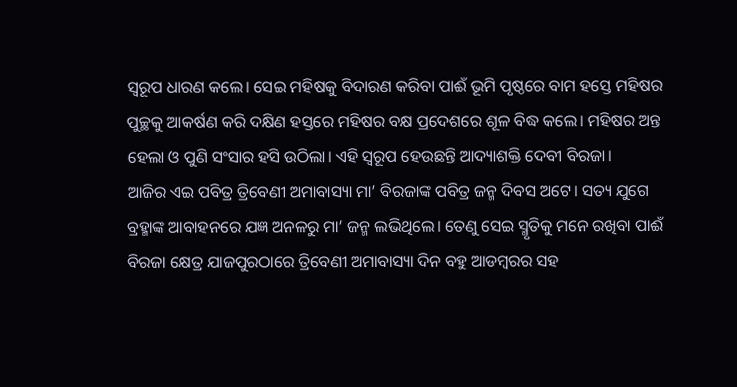ସ୍ଵରୂପ ଧାରଣ କଲେ। ସେଇ ମହିଷକୁ ବିଦାରଣ କରିବା ପାଈଁ ଭୂମି ପୃଷ୍ଠରେ ବାମ ହସ୍ତେ ମହିଷର ପୁଚ୍ଛକୁ ଆକର୍ଷଣ କରି ଦକ୍ଷିଣ ହସ୍ତରେ ମହିଷର ବକ୍ଷ ପ୍ରଦେଶରେ ଶୂଳ ବିଦ୍ଧ କଲେ। ମହିଷର ଅନ୍ତ ହେଲା ଓ ପୁଣି ସଂସାର ହସି ଉଠିଲା। ଏହି ସ୍ୱରୂପ ହେଉଛନ୍ତି ଆଦ୍ୟାଶକ୍ତି ଦେବୀ ବିରଜା।
ଆଜିର ଏଇ ପବିତ୍ର ତ୍ରିବେଣୀ ଅମାବାସ୍ୟା ମା’ ବିରଜାଙ୍କ ପବିତ୍ର ଜନ୍ମ ଦିବସ ଅଟେ। ସତ୍ୟ ଯୁଗେ ବ୍ରହ୍ମାଙ୍କ ଆବାହନରେ ଯଜ୍ଞ ଅନଳରୁ ମା’ ଜନ୍ମ ଲଭିଥିଲେ। ତେଣୁ ସେଇ ସ୍ମୃତିକୁ ମନେ ରଖିବା ପାଈଁ ବିରଜା କ୍ଷେତ୍ର ଯାଜପୁରଠାରେ ତ୍ରିବେଣୀ ଅମାବାସ୍ୟା ଦିନ ବହୁ ଆଡମ୍ବରର ସହ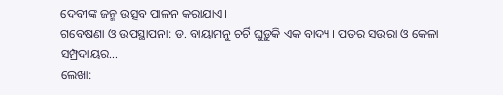ଦେବୀଙ୍କ ଜନ୍ମ ଉତ୍ସବ ପାଳନ କରାଯାଏ।
ଗବେଷଣା ଓ ଉପସ୍ଥାପନା: ଡ. ବାୟାମନୁ ଚର୍ଚି ଘୁଡ଼ୁକି ଏକ ବାଦ୍ୟ । ପତର ସଉରା ଓ କେଳା ସମ୍ପ୍ରଦାୟର…
ଲେଖା: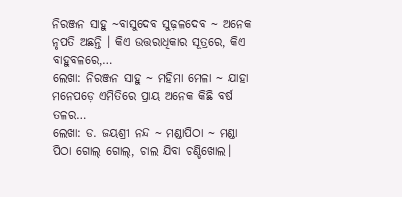ନିରଞ୍ଜନ ସାହୁ ~ବାସୁଦେବ ସୁଢ଼ଳଦେବ ~ ଅନେକ ନୃପତି ଅଛନ୍ତି । କିଏ ଉତ୍ତରାଧିକାର ସୂତ୍ରରେ, କିଏ ବାହୁବଳରେ,…
ଲେଖା: ନିରଞ୍ଜନ ସାହୁ ~ ମହିମା ମେଳା ~ ଯାହା ମନେପଡ଼େ ଏମିତିରେ ପ୍ରାୟ ଅନେକ କିଛି ବର୍ଷ ତଳର…
ଲେଖା: ଡ. ଜୟଶ୍ରୀ ନନ୍ଦ ~ ମଣ୍ଡାପିଠା ~ ମଣ୍ଡା ପିଠା ଗୋଲ୍ ଗୋଲ୍, ଚାଲ ଯିବା ଚଣ୍ଡିଖୋଲ।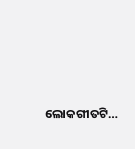ଲୋକଗୀତଟି…